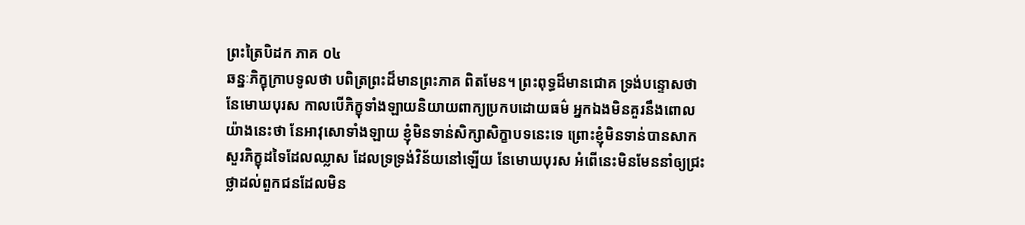ព្រះត្រៃបិដក ភាគ ០៤
ឆន្នៈភិក្ខុក្រាបទូលថា បពិត្រព្រះដ៏មានព្រះភាគ ពិតមែន។ ព្រះពុទ្ធដ៏មានជោគ ទ្រង់បន្ទោសថា នែមោឃបុរស កាលបើភិក្ខុទាំងឡាយនិយាយពាក្យប្រកបដោយធម៌ អ្នកឯងមិនគួរនឹងពោលយ៉ាងនេះថា នែអាវុសោទាំងឡាយ ខ្ញុំមិនទាន់សិក្សាសិក្ខាបទនេះទេ ព្រោះខ្ញុំមិនទាន់បានសាកសួរភិក្ខុដទៃដែលឈ្លាស ដែលទ្រទ្រង់វិន័យនៅឡើយ នែមោឃបុរស អំពើនេះមិនមែននាំឲ្យជ្រះថ្លាដល់ពួកជនដែលមិន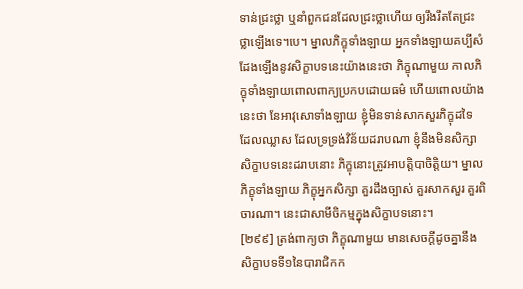ទាន់ជ្រះថ្លា ឬនាំពួកជនដែលជ្រះថ្លាហើយ ឲ្យរឹងរឹតតែជ្រះថ្លាឡើងទេ។បេ។ ម្នាលភិក្ខុទាំងឡាយ អ្នកទាំងឡាយគប្បីសំដែងឡើងនូវសិក្ខាបទនេះយ៉ាងនេះថា ភិក្ខុណាមួយ កាលភិក្ខុទាំងឡាយពោលពាក្យប្រកបដោយធម៌ ហើយពោលយ៉ាងនេះថា នែអាវុសោទាំងឡាយ ខ្ញុំមិនទាន់សាកសួរភិក្ខុដទៃ ដែលឈ្លាស ដែលទ្រទ្រង់វិន័យដរាបណា ខ្ញុំនឹងមិនសិក្សាសិក្ខាបទនេះដរាបនោះ ភិក្ខុនោះត្រូវអាបត្តិបាចិត្តិយ។ ម្នាលភិក្ខុទាំងឡាយ ភិក្ខុអ្នកសិក្សា គួរដឹងច្បាស់ គួរសាកសួរ គួរពិចារណា។ នេះជាសាមីចិកម្មក្នុងសិក្ខាបទនោះ។
[២៩៩] ត្រង់ពាក្យថា ភិក្ខុណាមួយ មានសេចក្តីដូចគ្នានឹងសិក្ខាបទទី១នៃបារាជិកក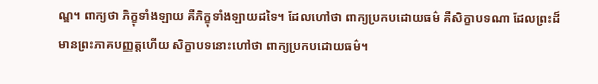ណ្ឌ។ ពាក្យថា ភិក្ខុទាំងឡាយ គឺភិក្ខុទាំងឡាយដទៃ។ ដែលហៅថា ពាក្យប្រកបដោយធម៌ គឺសិក្ខាបទណា ដែលព្រះដ៏មានព្រះភាគបញ្ញត្តហើយ សិក្ខាបទនោះហៅថា ពាក្យប្រកបដោយធម៌។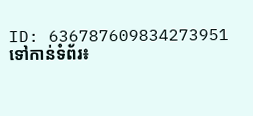ID: 636787609834273951
ទៅកាន់ទំព័រ៖